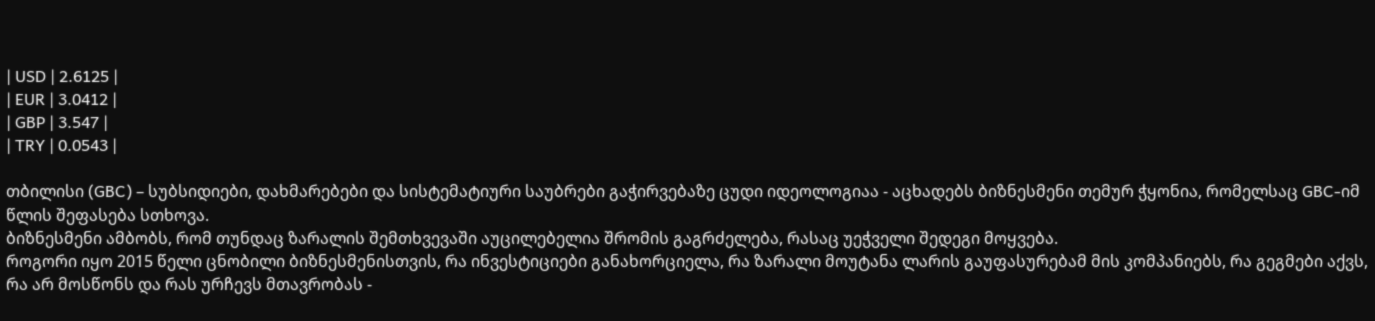| USD | 2.6125 |
| EUR | 3.0412 |
| GBP | 3.547 |
| TRY | 0.0543 |

თბილისი (GBC) – სუბსიდიები, დახმარებები და სისტემატიური საუბრები გაჭირვებაზე ცუდი იდეოლოგიაა - აცხადებს ბიზნესმენი თემურ ჭყონია, რომელსაც GBC-იმ წლის შეფასება სთხოვა.
ბიზნესმენი ამბობს, რომ თუნდაც ზარალის შემთხვევაში აუცილებელია შრომის გაგრძელება, რასაც უეჭველი შედეგი მოყვება.
როგორი იყო 2015 წელი ცნობილი ბიზნესმენისთვის, რა ინვესტიციები განახორციელა, რა ზარალი მოუტანა ლარის გაუფასურებამ მის კომპანიებს, რა გეგმები აქვს, რა არ მოსწონს და რას ურჩევს მთავრობას -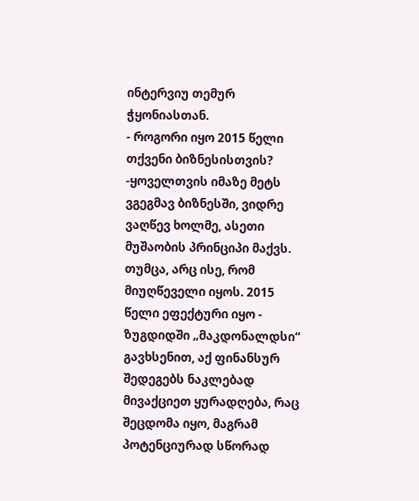ინტერვიუ თემურ ჭყონიასთან.
- როგორი იყო 2015 წელი თქვენი ბიზნესისთვის?
-ყოველთვის იმაზე მეტს ვგეგმავ ბიზნესში, ვიდრე ვაღწევ ხოლმე, ასეთი მუშაობის პრინციპი მაქვს. თუმცა, არც ისე, რომ მიუღწეველი იყოს. 2015 წელი ეფექტური იყო - ზუგდიდში „მაკდონალდსი“ გავხსენით, აქ ფინანსურ შედეგებს ნაკლებად მივაქციეთ ყურადღება, რაც შეცდომა იყო, მაგრამ პოტენციურად სწორად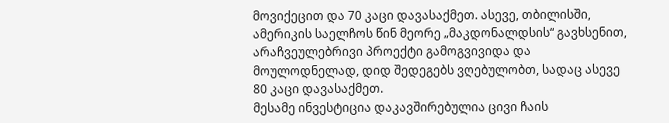მოვიქეცით და 70 კაცი დავასაქმეთ. ასევე, თბილისში, ამერიკის საელჩოს წინ მეორე „მაკდონალდსის“ გავხსენით, არაჩვეულებრივი პროექტი გამოგვივიდა და მოულოდნელად, დიდ შედეგებს ვღებულობთ, სადაც ასევე 80 კაცი დავასაქმეთ.
მესამე ინვესტიცია დაკავშირებულია ცივი ჩაის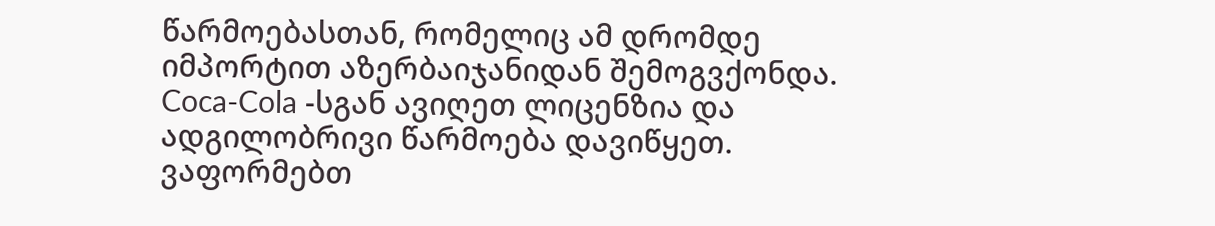წარმოებასთან, რომელიც ამ დრომდე იმპორტით აზერბაიჯანიდან შემოგვქონდა. Coca-Cola -სგან ავიღეთ ლიცენზია და ადგილობრივი წარმოება დავიწყეთ. ვაფორმებთ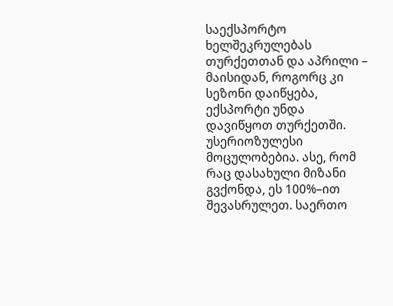საექსპორტო ხელშეკრულებას თურქეთთან და აპრილი – მაისიდან, როგორც კი სეზონი დაიწყება, ექსპორტი უნდა დავიწყოთ თურქეთში. უსერიოზულესი მოცულობებია. ასე, რომ რაც დასახული მიზანი გვქონდა, ეს 100%–ით შევასრულეთ. საერთო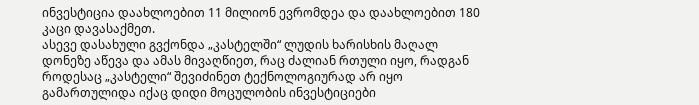ინვესტიცია დაახლოებით 11 მილიონ ევრომდეა და დაახლოებით 180 კაცი დავასაქმეთ.
ასევე დასახული გვქონდა „კასტელში“ ლუდის ხარისხის მაღალ დონეზე აწევა და ამას მივაღწიეთ, რაც ძალიან რთული იყო, რადგან როდესაც „კასტელი“ შევიძინეთ ტექნოლოგიურად არ იყო გამართულიდა იქაც დიდი მოცულობის ინვესტიციები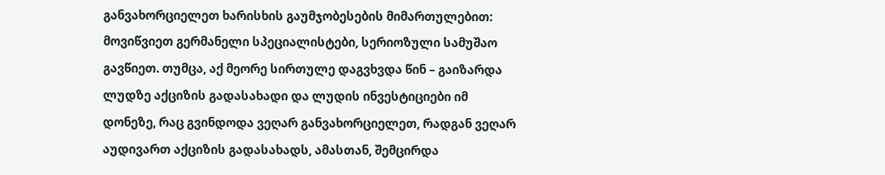განვახორციელეთ ხარისხის გაუმჯობესების მიმართულებით: მოვიწვიეთ გერმანელი სპეციალისტები, სერიოზული სამუშაო გავწიეთ. თუმცა, აქ მეორე სირთულე დაგვხვდა წინ – გაიზარდა ლუდზე აქციზის გადასახადი და ლუდის ინვესტიციები იმ დონეზე, რაც გვინდოდა ვეღარ განვახორციელეთ, რადგან ვეღარ აუდივართ აქციზის გადასახადს, ამასთან, შემცირდა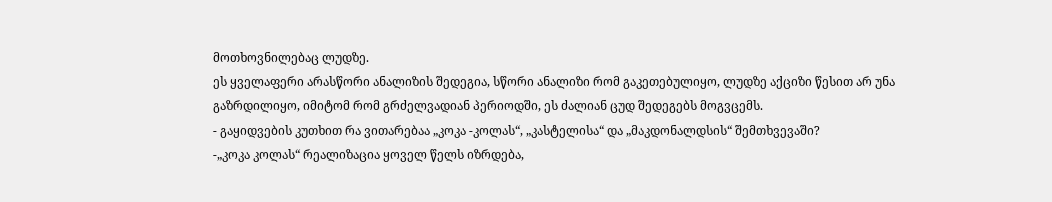მოთხოვნილებაც ლუდზე.
ეს ყველაფერი არასწორი ანალიზის შედეგია, სწორი ანალიზი რომ გაკეთებულიყო, ლუდზე აქციზი წესით არ უნა გაზრდილიყო, იმიტომ რომ გრძელვადიან პერიოდში, ეს ძალიან ცუდ შედეგებს მოგვცემს.
- გაყიდვების კუთხით რა ვითარებაა „კოკა -კოლას“, „კასტელისა“ და „მაკდონალდსის“ შემთხვევაში?
-„კოკა კოლას“ რეალიზაცია ყოველ წელს იზრდება,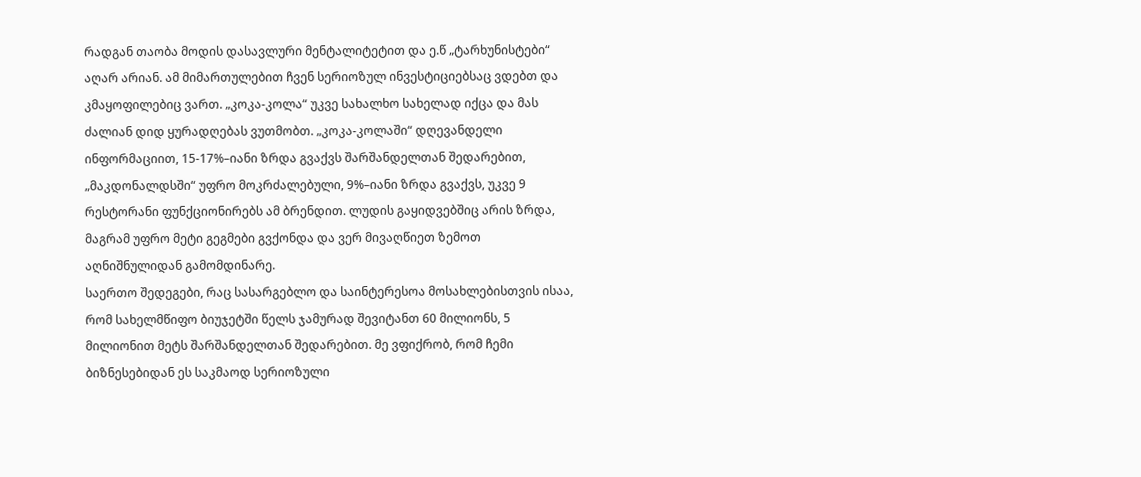რადგან თაობა მოდის დასავლური მენტალიტეტით და ე.წ „ტარხუნისტები“ აღარ არიან. ამ მიმართულებით ჩვენ სერიოზულ ინვესტიციებსაც ვდებთ და კმაყოფილებიც ვართ. „კოკა-კოლა“ უკვე სახალხო სახელად იქცა და მას ძალიან დიდ ყურადღებას ვუთმობთ. „კოკა-კოლაში“ დღევანდელი ინფორმაციით, 15-17%–იანი ზრდა გვაქვს შარშანდელთან შედარებით, „მაკდონალდსში“ უფრო მოკრძალებული, 9%–იანი ზრდა გვაქვს, უკვე 9 რესტორანი ფუნქციონირებს ამ ბრენდით. ლუდის გაყიდვებშიც არის ზრდა, მაგრამ უფრო მეტი გეგმები გვქონდა და ვერ მივაღწიეთ ზემოთ აღნიშნულიდან გამომდინარე.
საერთო შედეგები, რაც სასარგებლო და საინტერესოა მოსახლებისთვის ისაა, რომ სახელმწიფო ბიუჯეტში წელს ჯამურად შევიტანთ 60 მილიონს, 5 მილიონით მეტს შარშანდელთან შედარებით. მე ვფიქრობ, რომ ჩემი ბიზნესებიდან ეს საკმაოდ სერიოზული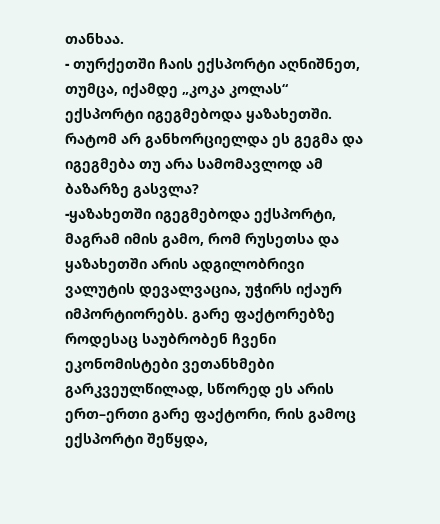თანხაა.
- თურქეთში ჩაის ექსპორტი აღნიშნეთ, თუმცა, იქამდე „კოკა კოლას“ ექსპორტი იგეგმებოდა ყაზახეთში. რატომ არ განხორციელდა ეს გეგმა და იგეგმება თუ არა სამომავლოდ ამ ბაზარზე გასვლა?
-ყაზახეთში იგეგმებოდა ექსპორტი, მაგრამ იმის გამო, რომ რუსეთსა და ყაზახეთში არის ადგილობრივი ვალუტის დევალვაცია, უჭირს იქაურ იმპორტიორებს. გარე ფაქტორებზე როდესაც საუბრობენ ჩვენი ეკონომისტები ვეთანხმები გარკვეულწილად, სწორედ ეს არის ერთ–ერთი გარე ფაქტორი, რის გამოც ექსპორტი შეწყდა,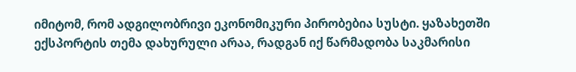იმიტომ, რომ ადგილობრივი ეკონომიკური პირობებია სუსტი. ყაზახეთში ექსპორტის თემა დახურული არაა, რადგან იქ წარმადობა საკმარისი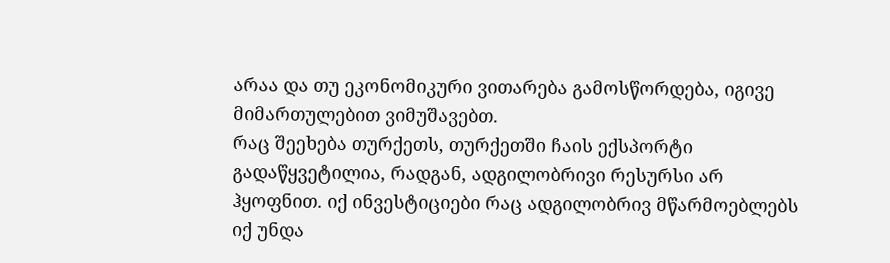არაა და თუ ეკონომიკური ვითარება გამოსწორდება, იგივე მიმართულებით ვიმუშავებთ.
რაც შეეხება თურქეთს, თურქეთში ჩაის ექსპორტი გადაწყვეტილია, რადგან, ადგილობრივი რესურსი არ ჰყოფნით. იქ ინვესტიციები რაც ადგილობრივ მწარმოებლებს იქ უნდა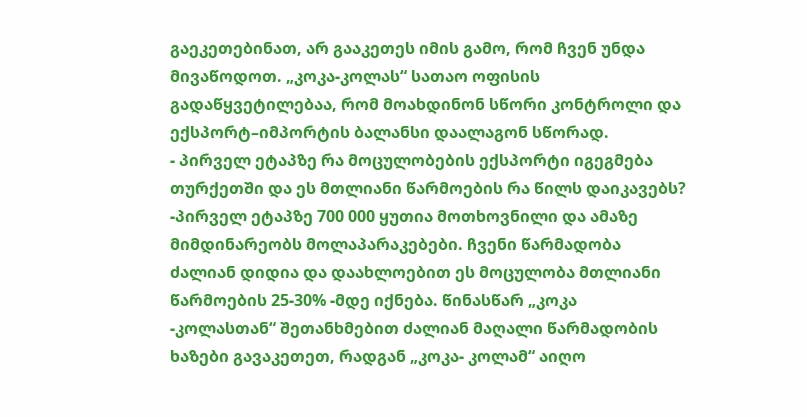გაეკეთებინათ, არ გააკეთეს იმის გამო, რომ ჩვენ უნდა მივაწოდოთ. „კოკა-კოლას“ სათაო ოფისის გადაწყვეტილებაა, რომ მოახდინონ სწორი კონტროლი და ექსპორტ–იმპორტის ბალანსი დაალაგონ სწორად.
- პირველ ეტაპზე რა მოცულობების ექსპორტი იგეგმება თურქეთში და ეს მთლიანი წარმოების რა წილს დაიკავებს?
-პირველ ეტაპზე 700 000 ყუთია მოთხოვნილი და ამაზე მიმდინარეობს მოლაპარაკებები. ჩვენი წარმადობა ძალიან დიდია და დაახლოებით ეს მოცულობა მთლიანი წარმოების 25-30% -მდე იქნება. წინასწარ „კოკა -კოლასთან“ შეთანხმებით ძალიან მაღალი წარმადობის ხაზები გავაკეთეთ, რადგან „კოკა- კოლამ“ აიღო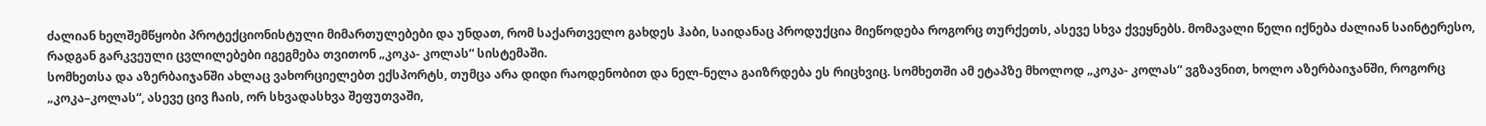ძალიან ხელშემწყობი პროტექციონისტული მიმართულებები და უნდათ, რომ საქართველო გახდეს ჰაბი, საიდანაც პროდუქცია მიეწოდება როგორც თურქეთს, ასევე სხვა ქვეყნებს. მომავალი წელი იქნება ძალიან საინტერესო, რადგან გარკვეული ცვლილებები იგეგმება თვითონ „კოკა- კოლას“ სისტემაში.
სომხეთსა და აზერბაიჯანში ახლაც ვახორციელებთ ექსპორტს, თუმცა არა დიდი რაოდენობით და ნელ-ნელა გაიზრდება ეს რიცხვიც. სომხეთში ამ ეტაპზე მხოლოდ „კოკა- კოლას“ ვგზავნით, ხოლო აზერბაიჯანში, როგორც „კოკა–კოლას“, ასევე ცივ ჩაის, ორ სხვადასხვა შეფუთვაში,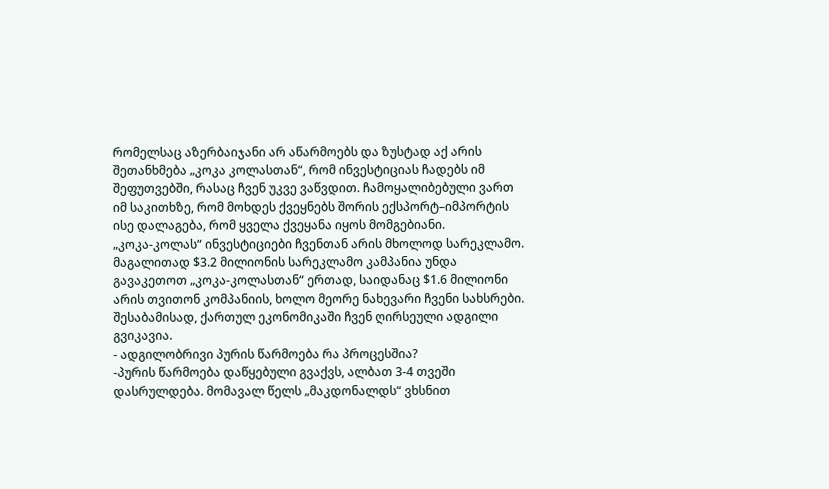რომელსაც აზერბაიჯანი არ აწარმოებს და ზუსტად აქ არის შეთანხმება „კოკა კოლასთან“, რომ ინვესტიციას ჩადებს იმ შეფუთვებში, რასაც ჩვენ უკვე ვაწვდით. ჩამოყალიბებული ვართ იმ საკითხზე, რომ მოხდეს ქვეყნებს შორის ექსპორტ–იმპორტის ისე დალაგება, რომ ყველა ქვეყანა იყოს მომგებიანი.
„კოკა-კოლას“ ინვესტიციები ჩვენთან არის მხოლოდ სარეკლამო. მაგალითად $3.2 მილიონის სარეკლამო კამპანია უნდა გავაკეთოთ „კოკა-კოლასთან“ ერთად, საიდანაც $1.6 მილიონი არის თვითონ კომპანიის, ხოლო მეორე ნახევარი ჩვენი სახსრები. შესაბამისად, ქართულ ეკონომიკაში ჩვენ ღირსეული ადგილი გვიკავია.
- ადგილობრივი პურის წარმოება რა პროცესშია?
-პურის წარმოება დაწყებული გვაქვს, ალბათ 3-4 თვეში დასრულდება. მომავალ წელს „მაკდონალდს“ ვხსნით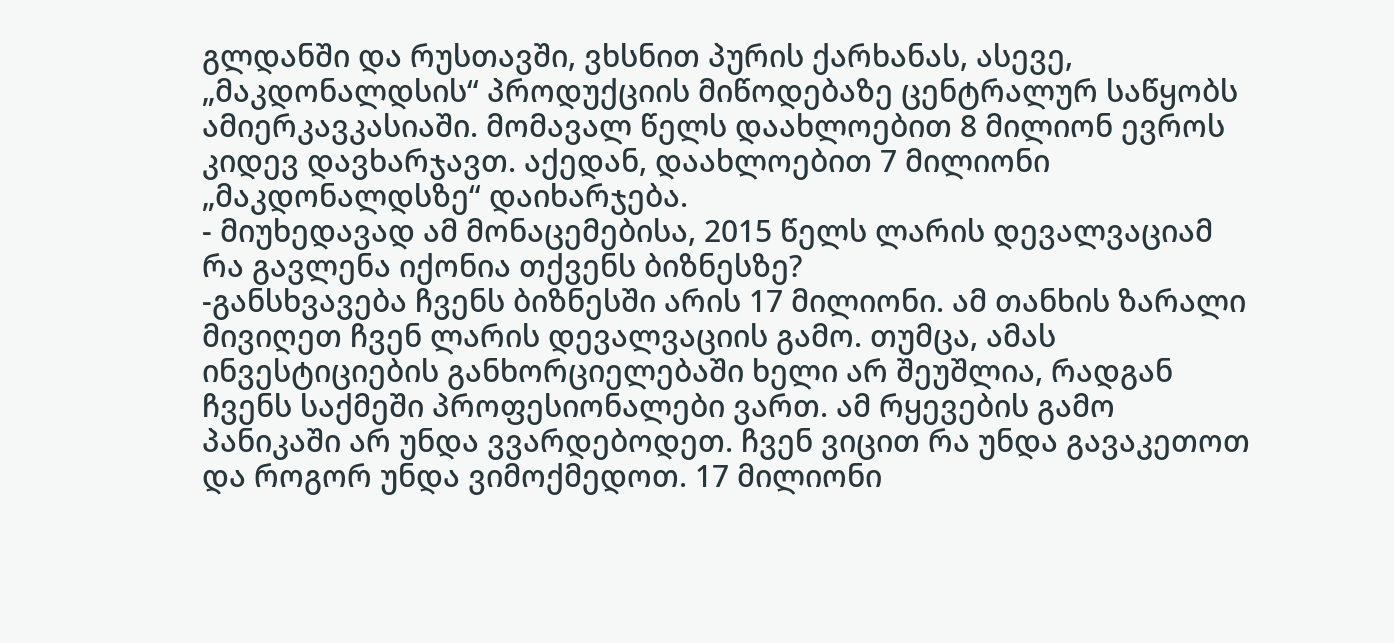გლდანში და რუსთავში, ვხსნით პურის ქარხანას, ასევე, „მაკდონალდსის“ პროდუქციის მიწოდებაზე ცენტრალურ საწყობს ამიერკავკასიაში. მომავალ წელს დაახლოებით 8 მილიონ ევროს კიდევ დავხარჯავთ. აქედან, დაახლოებით 7 მილიონი „მაკდონალდსზე“ დაიხარჯება.
- მიუხედავად ამ მონაცემებისა, 2015 წელს ლარის დევალვაციამ რა გავლენა იქონია თქვენს ბიზნესზე?
-განსხვავება ჩვენს ბიზნესში არის 17 მილიონი. ამ თანხის ზარალი მივიღეთ ჩვენ ლარის დევალვაციის გამო. თუმცა, ამას ინვესტიციების განხორციელებაში ხელი არ შეუშლია, რადგან ჩვენს საქმეში პროფესიონალები ვართ. ამ რყევების გამო პანიკაში არ უნდა ვვარდებოდეთ. ჩვენ ვიცით რა უნდა გავაკეთოთ და როგორ უნდა ვიმოქმედოთ. 17 მილიონი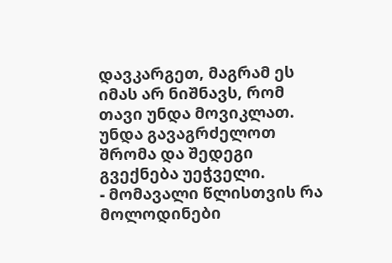დავკარგეთ, მაგრამ ეს იმას არ ნიშნავს, რომ თავი უნდა მოვიკლათ. უნდა გავაგრძელოთ შრომა და შედეგი გვექნება უეჭველი.
- მომავალი წლისთვის რა მოლოდინები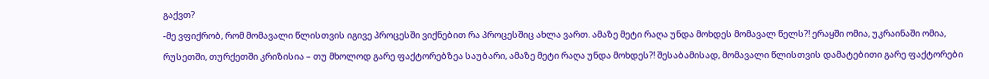გაქვთ?
-მე ვფიქრობ, რომ მომავალი წლისთვის იგივე პროცესში ვიქნებით რა პროცესშიც ახლა ვართ. ამაზე მეტი რაღა უნდა მოხდეს მომავალ წელს?! ერაყში ომია, უკრაინაში ომია, რუსეთში, თურქეთში კრიზისია – თუ მხოლოდ გარე ფაქტორებზეა საუბარი, ამაზე მეტი რაღა უნდა მოხდეს?! შესაბამისად, მომავალი წლისთვის დამატებითი გარე ფაქტორები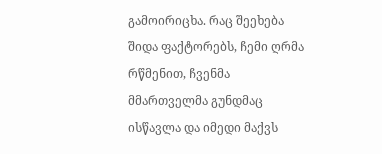გამოირიცხა. რაც შეეხება შიდა ფაქტორებს, ჩემი ღრმა რწმენით, ჩვენმა მმართველმა გუნდმაც ისწავლა და იმედი მაქვს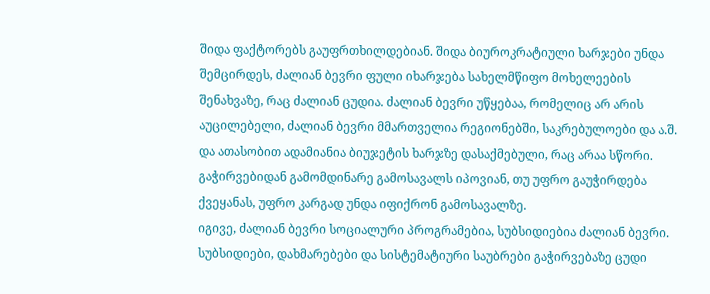შიდა ფაქტორებს გაუფრთხილდებიან. შიდა ბიუროკრატიული ხარჯები უნდა შემცირდეს, ძალიან ბევრი ფული იხარჯება სახელმწიფო მოხელეების შენახვაზე, რაც ძალიან ცუდია. ძალიან ბევრი უწყებაა, რომელიც არ არის აუცილებელი, ძალიან ბევრი მმართველია რეგიონებში, საკრებულოები და ა.შ. და ათასობით ადამიანია ბიუჯეტის ხარჯზე დასაქმებული, რაც არაა სწორი. გაჭირვებიდან გამომდინარე გამოსავალს იპოვიან, თუ უფრო გაუჭირდება ქვეყანას, უფრო კარგად უნდა იფიქრონ გამოსავალზე.
იგივე, ძალიან ბევრი სოციალური პროგრამებია, სუბსიდიებია ძალიან ბევრი. სუბსიდიები, დახმარებები და სისტემატიური საუბრები გაჭირვებაზე ცუდი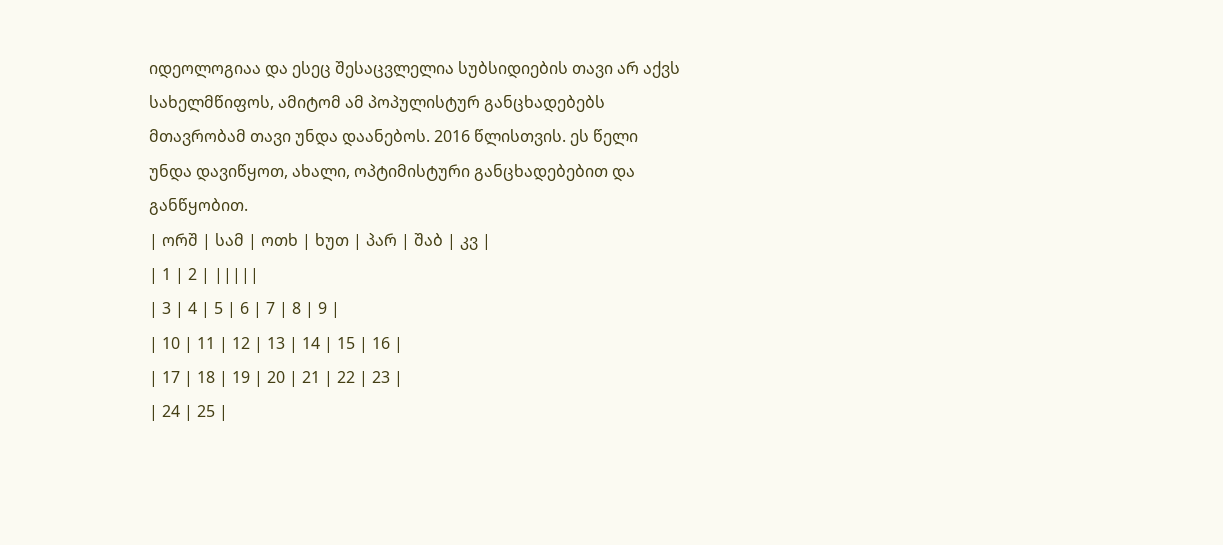იდეოლოგიაა და ესეც შესაცვლელია სუბსიდიების თავი არ აქვს სახელმწიფოს, ამიტომ ამ პოპულისტურ განცხადებებს მთავრობამ თავი უნდა დაანებოს. 2016 წლისთვის. ეს წელი უნდა დავიწყოთ, ახალი, ოპტიმისტური განცხადებებით და განწყობით.
| ორშ | სამ | ოთხ | ხუთ | პარ | შაბ | კვ |
| 1 | 2 | |||||
| 3 | 4 | 5 | 6 | 7 | 8 | 9 |
| 10 | 11 | 12 | 13 | 14 | 15 | 16 |
| 17 | 18 | 19 | 20 | 21 | 22 | 23 |
| 24 | 25 |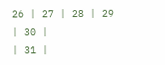26 | 27 | 28 | 29 | 30 |
| 31 |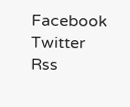Facebook
Twitter
Rss